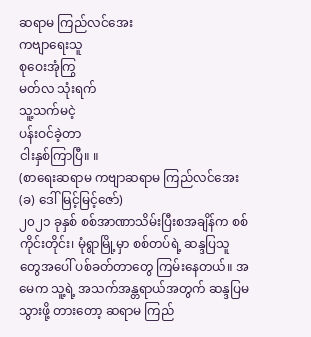ဆရာမ ကြည်လင်အေး
ကဗျာရေးသူ
စုဝေးအုံကြွ
မတ်လ သုံးရက်
သူ့သက်မငဲ့
ပန်းဝင်ခဲ့တာ
ငါးနှစ်ကြာပြီ။ ။
(စာရေးဆရာမ ကဗျာဆရာမ ကြည်လင်အေး (ခ) ဒေါ်မြင့်မြင့်ဇော်)
၂၀၂၁ ခုနှစ် စစ်အာဏာသိမ်းပြီးစအချိန်က စစ်ကိုင်းတိုင်း၊ မုံရွာမြို့မှာ စစ်တပ်ရဲ့ ဆန္ဒပြသူတွေအပေါ် ပစ်ခတ်တာတွေ ကြမ်းနေတယ်။ အမေက သူ့ရဲ့ အသက်အန္တရာယ်အတွက် ဆန္ဒပြမသွားဖို့ တားတော့ ဆရာမ ကြည်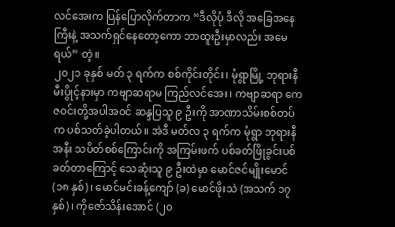လင်အေးက ပြန်ပြောလိုက်တာက “ဒီလိုပုံ ဒီလို အခြေအနေကြီးနဲ့ အသက်ရှင်နေတော့ကော ဘာထူးဦးမှာလည်း အမေရယ်” တဲ့။
၂၀၂၁ ခုနှစ် မတ် ၃ ရက်က စစ်ကိုင်းတိုင်း၊ မုံရွာမြို့ ဘုရားနီမီးပွိုင့်နားမှာ ကဗျာဆရာမ ကြည်လင်အေး၊ ကဗျာဆရာ ကေဇဝင်းတို့အပါအဝင် ဆန္ဒပြသူ ၉ ဦးကို အာဏာသိမ်းစစ်တပ်က ပစ်သတ်ခဲ့ပါတယ်။ အဲဒီ မတ်လ ၃ ရက်က မုံရွာ ဘုရားနီအနီး သပိတ်စစ်ကြောင်းကို အကြမ်းဖက် ပစ်ခတ်ဖြိုခွင်းပစ်ခတ်တာကြောင့် သေဆုံးသူ ၉ ဦးထဲမှာ မောင်ဇင်မျိုးမောင် (၁၈ နှစ်)၊ မောင်မင်းခန့်ကျော် (ခ) မောင်ဖိုးသဲ (အသက် ၁၇ နှစ်)၊ ကိုဇော်သိန်းအောင် (၂၀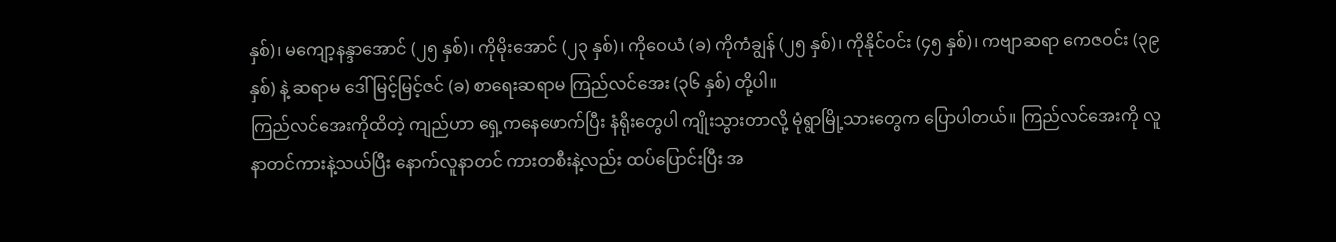နှစ်)၊ မကျော့နန္ဒာအောင် (၂၅ နှစ်)၊ ကိုမိုးအောင် (၂၃ နှစ်)၊ ကိုဝေယံ (ခ) ကိုကံချွန် (၂၅ နှစ်)၊ ကိုနိုင်ဝင်း (၄၅ နှစ်)၊ ကဗျာဆရာ ကေဇဝင်း (၃၉ နှစ်) နဲ့ ဆရာမ ဒေါ်မြင့်မြင့်ဇင် (ခ) စာရေးဆရာမ ကြည်လင်အေး (၃၆ နှစ်) တို့ပါ။
ကြည်လင်အေးကိုထိတဲ့ ကျည်ဟာ ရှေ့ကနေဖောက်ပြီး နံရိုးတွေပါ ကျိုးသွားတာလို့ မုံရွာမြို့သားတွေက ပြောပါတယ်။ ကြည်လင်အေးကို လူနာတင်ကားနဲ့သယ်ပြီး နောက်လူနာတင် ကားတစီးနဲ့လည်း ထပ်ပြောင်းပြီး အ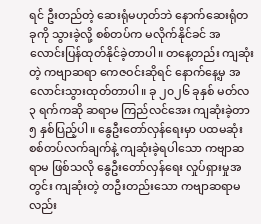ရင် ဦးတည်တဲ့ ဆေးရုံမဟုတ်ဘဲ နောက်ဆေးရုံတခုကို သွားခဲ့လို့ စစ်တပ်က မလိုက်နိုင်ခင် အလောင်းပြန်ထုတ်နိုင်ခဲ့တာပါ။ တနေ့တည်း ကျဆုံးတဲ့ ကဗျာဆရာ ကေဇဝင်းဆိုရင် နောက်နေ့မှ အလောင်းသွားထုတ်တာပါ။ ခု ၂၀၂၆ ခုနှစ် မတ်လ ၃ ရက်ကဆို ဆရာမ ကြည်လင်အေး ကျဆုံးခဲ့တာ ၅ နှစ်ပြည့်ပါ။ နွေဦးတော်လှန်ရေးမှာ ပထမဆုံး စစ်တပ်လက်ချက်နဲ့ ကျဆုံးခဲ့ရပါသော ကဗျာဆရာမ ဖြစ်သလို နွေဦးတော်လှန်ရေး လှုပ်ရှားမှုအတွင်း ကျဆုံးတဲ့ တဦးတည်းသော ကဗျာဆရာမလည်း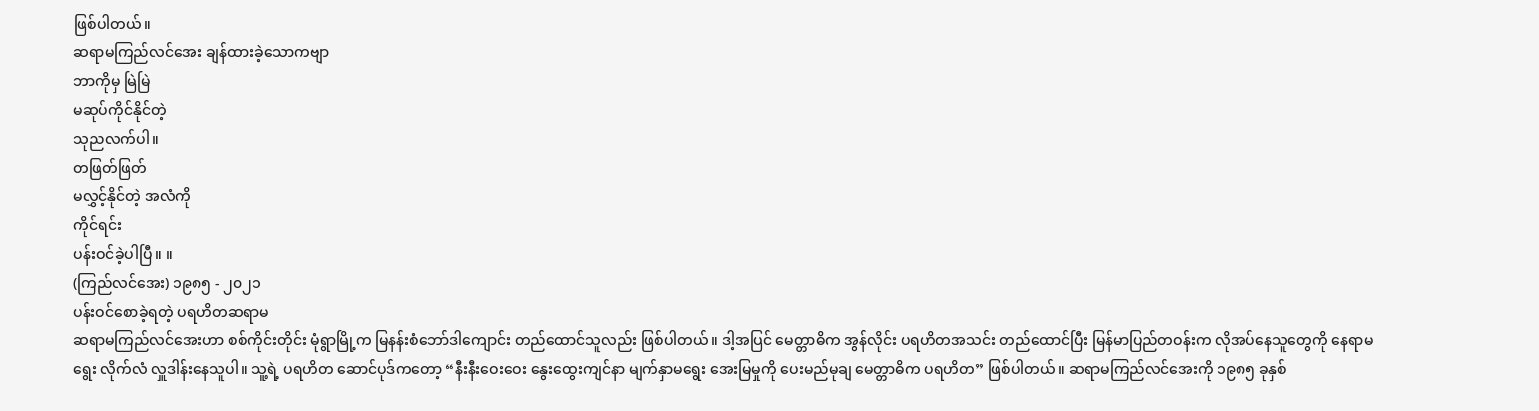ဖြစ်ပါတယ်။
ဆရာမကြည်လင်အေး ချန်ထားခဲ့သောကဗျာ
ဘာကိုမှ မြဲမြဲ
မဆုပ်ကိုင်နိုင်တဲ့
သုညလက်ပါ။
တဖြတ်ဖြတ်
မလွှင့်နိုင်တဲ့ အလံကို
ကိုင်ရင်း
ပန်းဝင်ခဲ့ပါပြီ။ ။
(ကြည်လင်အေး) ၁၉၈၅ - ၂၀၂၁
ပန်းဝင်စောခဲ့ရတဲ့ ပရဟိတဆရာမ
ဆရာမကြည်လင်အေးဟာ စစ်ကိုင်းတိုင်း မုံရွာမြို့က မြနန်းစံဘော်ဒါကျောင်း တည်ထောင်သူလည်း ဖြစ်ပါတယ်။ ဒါ့အပြင် မေတ္တာဓိက အွန်လိုင်း ပရဟိတအသင်း တည်ထောင်ပြီး မြန်မာပြည်တဝန်းက လိုအပ်နေသူတွေကို နေရာမရွေး လိုက်လံ လှူဒါန်းနေသူပါ။ သူ့ရဲ့ ပရဟိတ ဆောင်ပုဒ်ကတော့ “နီးနီးဝေးဝေး နွေးထွေးကျင်နာ မျက်နှာမရွေး အေးမြမှုကို ပေးမည်မုချ မေတ္တာဓိက ပရဟိတ” ဖြစ်ပါတယ်။ ဆရာမကြည်လင်အေးကို ၁၉၈၅ ခုနှစ်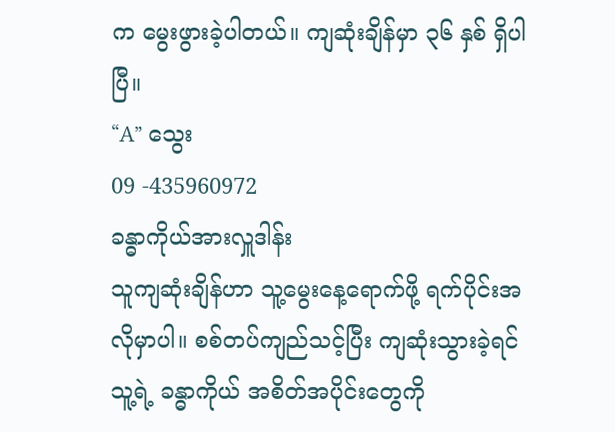က မွေးဖွားခဲ့ပါတယ်။ ကျဆုံးချိန်မှာ ၃၆ နှစ် ရှိပါပြီ။
“A” သွေး
09 -435960972
ခန္ဓာကိုယ်အားလှူဒါန်း
သူကျဆုံးချိန်ဟာ သူ့မွေးနေ့ရောက်ဖို့ ရက်ပိုင်းအလိုမှာပါ။ စစ်တပ်ကျည်သင့်ပြီး ကျဆုံးသွားခဲ့ရင် သူ့ရဲ့ ခန္ဓာကိုယ် အစိတ်အပိုင်းတွေကို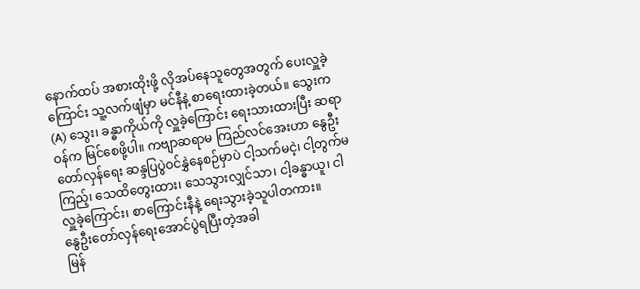နောက်ထပ် အစားထိုးဖို့ လိုအပ်နေသူတွေအတွက် ပေးလှူခဲ့ကြောင်း သူ့လက်ဖျံမှာ မင်နီနဲ့ စာရေးထားခဲ့တယ်။ သွေးက (A) သွေး၊ ခန္ဓာကိုယ်ကို လှူခဲ့ကြောင်း ရေးသားထားပြီး ဆရာဝန်က မြင်စေဖို့ပါ။ ကဗျာဆရာမ ကြည်လင်အေးဟာ နွေဦးတော်လှန်ရေး ဆန္ဒပြပွဲဝင်နွှဲနေစဉ်မှာပဲ ငါ့သက်မငဲ့၊ ငါ့တွက်မကြည့်၊ သေထိတွေးထား၊ သေသွားလျှင်သာ၊ ငါ့ခန္ဓာယူ၊ ငါလှူခဲ့ကြောင်း၊ စာကြောင်းနီနဲ့ ရေးသွားခဲ့သူပါတကား။
နွေဦးတော်လှန်ရေးအောင်ပွဲရပြီးတဲ့အခါ
မြန်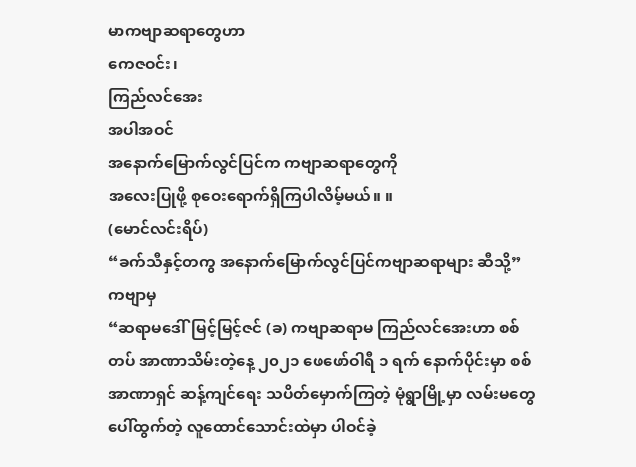မာကဗျာဆရာတွေဟာ
ကေဇဝင်း၊
ကြည်လင်အေး
အပါအဝင်
အနောက်မြောက်လွင်ပြင်က ကဗျာဆရာတွေကို
အလေးပြုဖို့ စုဝေးရောက်ရှိကြပါလိမ့်မယ်။ ။
(မောင်လင်းရိပ်)
“ခက်သီနှင့်တကွ အနောက်မြောက်လွင်ပြင်ကဗျာဆရာများ ဆီသို့” ကဗျာမှ
“ဆရာမဒေါ်မြင့်မြင့်ဇင် (ခ) ကဗျာဆရာမ ကြည်လင်အေးဟာ စစ်တပ် အာဏာသိမ်းတဲ့နေ့ ၂၀၂၁ ဖေဖော်ဝါရီ ၁ ရက် နောက်ပိုင်းမှာ စစ်အာဏာရှင် ဆန့်ကျင်ရေး သပိတ်မှောက်ကြတဲ့ မုံရွာမြို့မှာ လမ်းမတွေပေါ်ထွက်တဲ့ လူထောင်သောင်းထဲမှာ ပါဝင်ခဲ့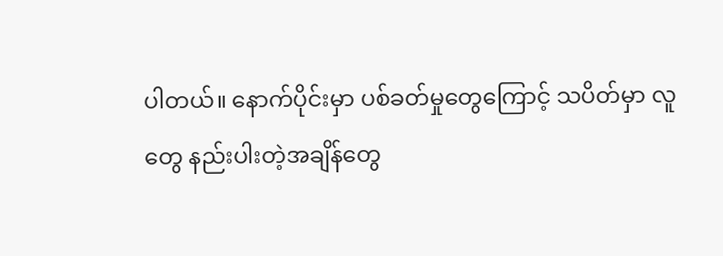ပါတယ်။ နောက်ပိုင်းမှာ ပစ်ခတ်မှုတွေကြောင့် သပိတ်မှာ လူတွေ နည်းပါးတဲ့အချိန်တွေ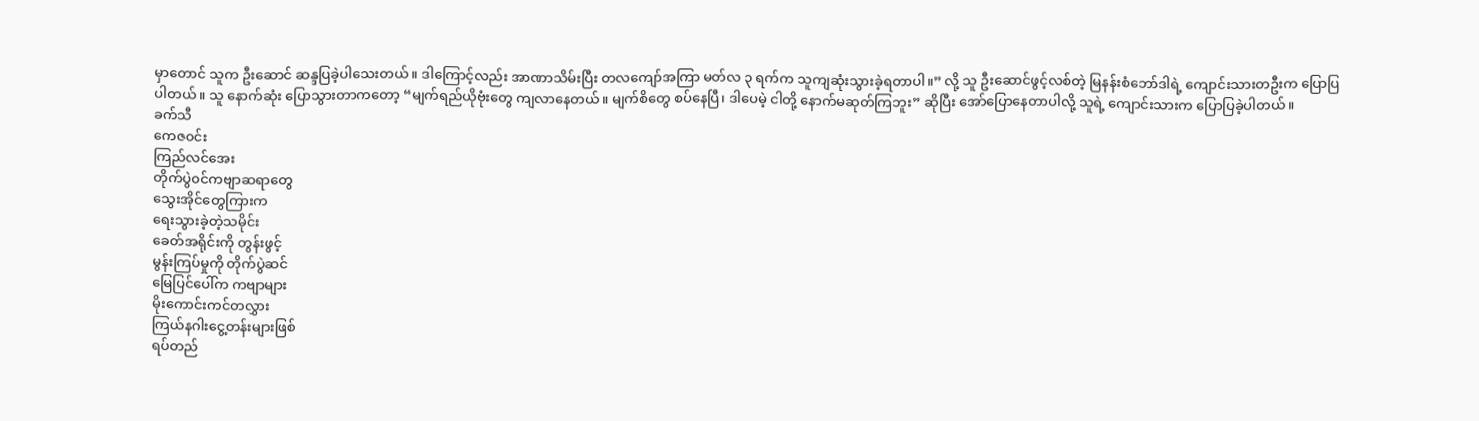မှာတောင် သူက ဦးဆောင် ဆန္ဒပြခဲ့ပါသေးတယ်။ ဒါကြောင့်လည်း အာဏာသိမ်းပြီး တလကျော်အကြာ မတ်လ ၃ ရက်က သူကျဆုံးသွားခဲ့ရတာပါ။” လို့ သူ ဦးဆောင်ဖွင့်လစ်တဲ့ မြနန်းစံဘော်ဒါရဲ့ ကျောင်းသားတဦးက ပြောပြပါတယ်။ သူ နောက်ဆုံး ပြောသွားတာကတော့ “မျက်ရည်ယိုဗုံးတွေ ကျလာနေတယ်။ မျက်စိတွေ စပ်နေပြီ၊ ဒါပေမဲ့ ငါတို့ နောက်မဆုတ်ကြဘူး” ဆိုပြီး အော်ပြောနေတာပါလို့ သူရဲ့ ကျောင်းသားက ပြောပြခဲ့ပါတယ်။
ခက်သီ
ကေဇ၀င်း
ကြည်လင်အေး
တိုက်ပွဲ၀င်ကဗျာဆရာတွေ
သွေးအိုင်တွေကြားက
ရေးသွားခဲ့တဲ့သမိုင်း
ခေတ်အရိုင်းကို တွန်းဖွင့်
မွန်းကြပ်မှုကို တိုက်ပွဲဆင်
မြေပြင်ပေါ်က ကဗျာများ
မိုးကောင်းကင်တလွှား
ကြယ်နဂါးငွေ့တန်းများဖြစ်
ရပ်တည်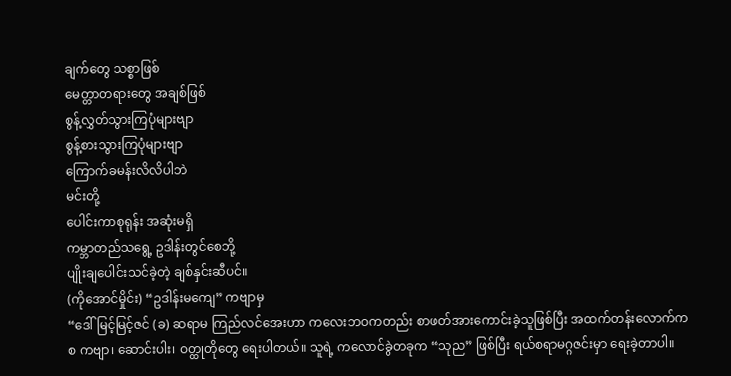ချက်တွေ သစ္စာဖြစ်
မေတ္တာတရားတွေ အချစ်ဖြစ်
စွန့်လွှတ်သွားကြပုံများဗျာ
စွန့်စားသွားကြပုံများဗျာ
ကြောက်ခမန်းလိလိပါဘဲ
မင်းတို့
ပေါင်းကာစုရုန်း အဆုံးမရှိ
ကမ္ဘာတည်သရွေ့ ဥဒါန်းတွင်စေဘို့
ပျိုးချပေါင်းသင်ခဲ့တဲ့ ချစ်နှင်းဆီပင်။
(ကိုအောင်မှိုင်း) “ဥဒါန်းမကျေ” ကဗျာမှ
“ဒေါ်မြင့်မြင့်ဇင် (ခ) ဆရာမ ကြည်လင်အေးဟာ ကလေးဘဝကတည်း စာဖတ်အားကောင်းခဲ့သူဖြစ်ပြီး အထက်တန်းလောက်ကစ ကဗျာ၊ ဆောင်းပါး၊ ဝတ္ထုတိုတွေ ရေးပါတယ်။ သူရဲ့ ကလောင်ခွဲတခုက “သုည” ဖြစ်ပြီး ရယ်စရာမဂ္ဂဇင်းမှာ ရေးခဲ့တာပါ။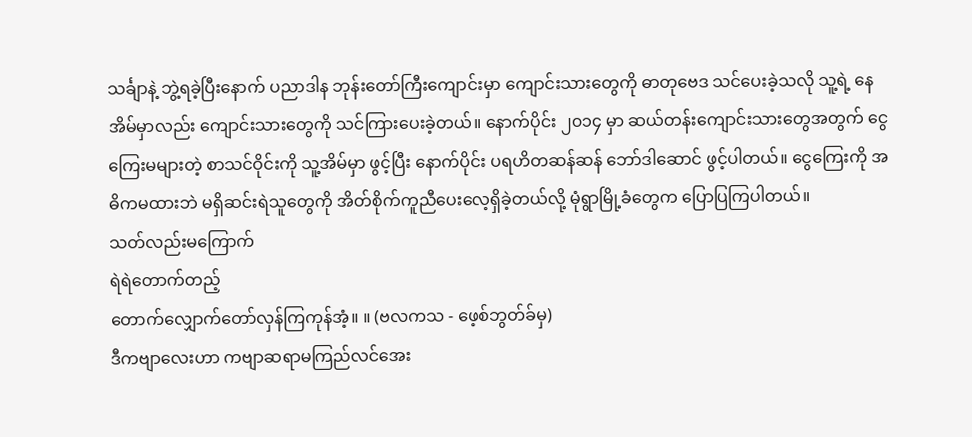သင်္ချာနဲ့ ဘွဲ့ရခဲ့ပြီးနောက် ပညာဒါန ဘုန်းတော်ကြီးကျောင်းမှာ ကျောင်းသားတွေကို ဓာတုဗေဒ သင်ပေးခဲ့သလို သူ့ရဲ့ နေအိမ်မှာလည်း ကျောင်းသားတွေကို သင်ကြားပေးခဲ့တယ်။ နောက်ပိုင်း ၂၀၁၄ မှာ ဆယ်တန်းကျောင်းသားတွေအတွက် ငွေကြေးမများတဲ့ စာသင်ဝိုင်းကို သူ့အိမ်မှာ ဖွင့်ပြီး နောက်ပိုင်း ပရဟိတဆန်ဆန် ဘော်ဒါဆောင် ဖွင့်ပါတယ်။ ငွေကြေးကို အဓိကမထားဘဲ မရှိဆင်းရဲသူတွေကို အိတ်စိုက်ကူညီပေးလေ့ရှိခဲ့တယ်လို့ မုံရွာမြို့ခံတွေက ပြောပြကြပါတယ်။
သတ်လည်းမကြောက်
ရဲရဲတောက်တည့်
တောက်လျှောက်တော်လှန်ကြကုန်အံ့။ ။ (ဗလကသ - ဖေ့စ်ဘွတ်ခ်မှ)
ဒီကဗျာလေးဟာ ကဗျာဆရာမကြည်လင်အေး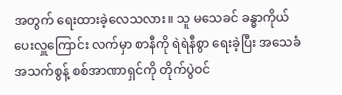အတွက် ရေးထားခဲ့လေသလား။ သူ မသေခင် ခန္ဓာကိုယ် ပေးလှူကြောင်း လက်မှာ စာနီကို ရဲရဲနီစွာ ရေးခဲ့ပြီး အသေခံ အသက်စွန့် စစ်အာဏာရှင်ကို တိုက်ပွဲဝင်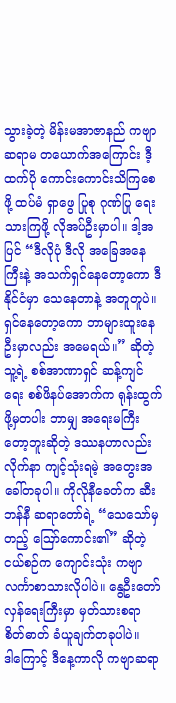သွားခဲ့တဲ့ မိန်းမအာဇာနည် ကဗျာဆရာမ တယောက်အကြောင်း ဒီ့ထက်ပို ကောင်းကောင်းသိကြစေဖို့ ထပ်မံ ရှာဖွေ ပြုစု ဂုဏ်ပြု ရေးသားကြဖို့ လိုအပ်ဦးမှာပါ။ ဒါ့အပြင် “ဒီလိုပုံ ဒီလို အခြေအနေကြီးနဲ့ အသက်ရှင်နေတော့ကော ဒီနိုင်ငံမှာ သေနေတာနဲ့ အတူတူပဲ။ ရှင်နေတော့ကော ဘာများထူးနေဦးမှာလည်း အမေရယ်။” ဆိုတဲ့ သူ့ရဲ့ စစ်အာဏာရှင် ဆန့်ကျင်ရေး စစ်ဖိနပ်အောက်က ရုန်းထွက်ဖို့မှတပါး ဘာမျှ အရေးမကြီးတော့ဘူးဆိုတဲ့ ဒဿနဟာလည်း လိုက်နာ ကျင့်သုံးရမဲ့ အတွေးအခေါ်တခုပါ။ ကိုလိုနီခေတ်က ဆီးဘန်နီ ဆရာတော်ရဲ့ “သေသော်မှတည့် ဪကောင်း၏” ဆိုတဲ့ ငယ်စဉ်က ကျောင်းသုံး ကဗျာ လင်္ကာစာသားလိုပါပဲ။ နွေဦးတော်လှန်ရေးကြီးမှာ မှတ်သားစရာ စိတ်ဓာတ် ခံယူချက်တခုပါပဲ။
ဒါကြောင့် ဒီနေ့ကာလို ကဗျာဆရာ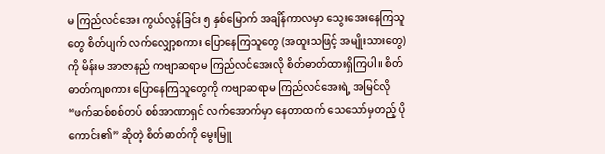မ ကြည်လင်အေး ကွယ်လွန်ခြင်း ၅ နှစ်မြောက် အချိန်ကာလမှာ သွေးအေးနေကြသူတွေ စိတ်ပျက် လက်လျှော့စကား ပြောနေကြသူတွေ (အထူးသဖြင့် အမျိုးသားတွေ) ကို မိန်းမ အာဇာနည် ကဗျာဆရာမ ကြည်လင်အေးလို စိတ်ဓာတ်ထားရှိကြပါ။ စိတ်ဓာတ်ကျစကား ပြောနေကြသူတွေကို ကဗျာဆရာမ ကြည်လင်အေးရဲ့ အမြင်လို “ဖက်ဆစ်စစ်တပ် စစ်အာဏာရှင် လက်အောက်မှာ နေတာထက် သေသော်မှတည့် ပိုကောင်း၏” ဆိုတဲ့ စိတ်ဓာတ်ကို မွေးမြူ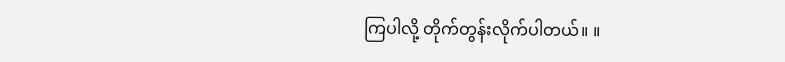ကြပါလို့ တိုက်တွန်းလိုက်ပါတယ်။ ။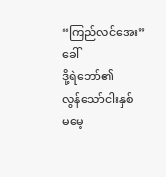“ကြည်လင်အေး” ခေါ်
ဒို့ရဲဘော်၏
လွန်သော်ငါးနှစ်
မမေ့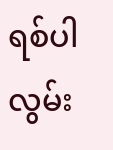ရစ်ပါ
လွမ်း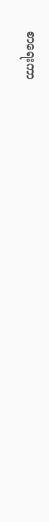စာရေးကာ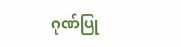ဂုဏ်ပြု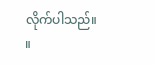လိုက်ပါသည်။ ။